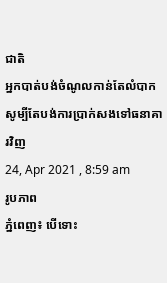ជាតិ
អ្នកបាត់បង់ចំណូលកាន់តែលំបាក សូម្បីតែបង់ការប្រាក់សងទៅធនាគារវិញ
24, Apr 2021 , 8:59 am
រូបភាព
ភ្នំពេញ៖ បើទោះ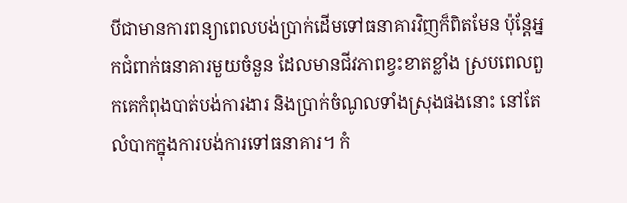បីជាមានការពន្យាពេលបង់ប្រាក់ដើមទៅធនាគារវិញក៏ពិតមែន ប៉ុន្តែអ្នកជំពាក់ធនាគារមួយចំនួន ដែលមានជីវភាពខ្វះខាតខ្លាំង ស្របពេលពួកគេកំពុងបាត់បង់ការងារ និងប្រាក់ចំណូលទាំងស្រុងផងនោះ នៅតែលំបាកក្នុងការបង់ការទៅធនាគារ។ កំ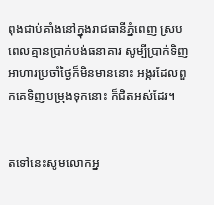ពុងជាប់គាំងនៅក្នុងរាជធានីភ្នំពេញ ស្របពេលគ្មានប្រាក់បង់ធនាគារ សូម្បីប្រាក់ទិញអាហារប្រចាំថ្ងៃក៏មិនមាននោះ អង្ករដែលពួកគេទិញបម្រុងទុកនោះ ក៏ជិតអស់ដែរ។


តទៅនេះសូមលោកអ្ន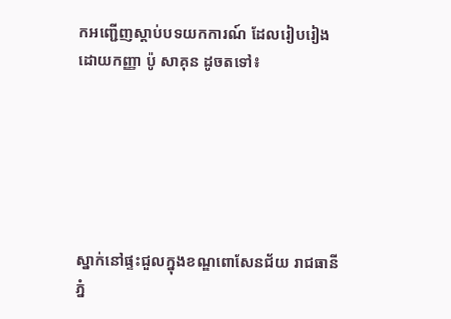កអញ្ជើញស្ដាប់បទយកការណ៍ ដែលរៀបរៀងដោយកញ្ញា ប៉ូ សាគុន ដូចតទៅ៖






ស្នាក់នៅផ្ទះជួលក្នុងខណ្ឌពោសែនជ័យ រាជធានីភ្នំ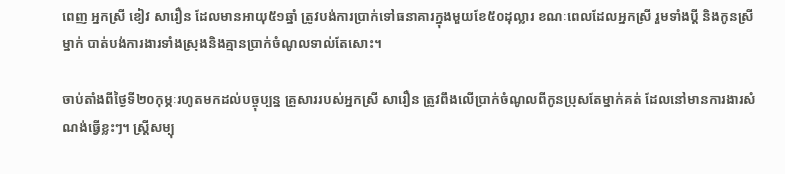ពេញ អ្នកស្រី ខៀវ សារឿន ដែលមានអាយុ៥១ឆ្នាំ ត្រូវបង់ការប្រាក់ទៅធនាគារក្នុងមួយខែ៥០ដុល្លារ ខណៈពេលដែលអ្នកស្រី រួមទាំងប្ដី និងកូនស្រីម្នាក់ បាត់បង់ការងារទាំងស្រុងនិងគ្មានប្រាក់ចំណូលទាល់តែសោះ។

ចាប់តាំងពីថ្ងៃទី២០កុម្ភៈរហូតមកដល់បច្ចុប្បន្ន គ្រួសាររបស់អ្នកស្រី សារឿន ត្រូវពឹងលើប្រាក់ចំណូលពីកូនប្រុសតែម្នាក់គត់ ដែលនៅមានការងារសំណង់ធ្វើខ្លះៗ។ ស្រ្តីសម្បុ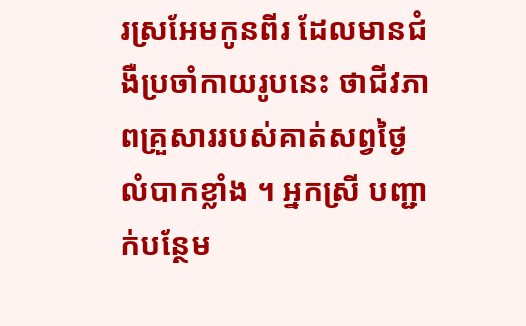រស្រអែមកូនពីរ ដែលមានជំងឺប្រចាំកាយរូបនេះ ថាជីវភាពគ្រួសាររបស់គាត់សព្វថ្ងៃលំបាកខ្លាំង ។ អ្នកស្រី បញ្ជាក់បន្ថែម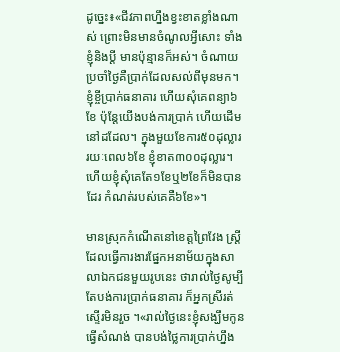ដូច្នេះ៖«ជីវភាពហ្នឹងខ្វះខាតខ្លាំងណាស់ ព្រោះមិនមានចំណូលអ្វីសោះ ទាំងខ្ញុំនិងប្ដី មានប៉ុន្មានក៏អស់។ ចំណាយប្រចាំថ្ងៃគឺប្រាក់ដែលសល់ពីមុនមក។ ខ្ញុំខ្ចីប្រាក់ធនាគារ ហើយសុំគេពន្យា៦ខែ ប៉ុន្តែយើងបង់ការប្រាក់ ហើយដើមនៅដដែល។ ក្នុងមួយខែការ៥០ដុល្លារ រយៈពេល៦ខែ ខ្ញុំខាត៣០០ដុល្លារ។ ហើយខ្ញុំសុំគេតែ១ខែឬ២ខែក៏មិនបានដែរ កំណត់របស់គេគឺ៦ខែ»។

មានស្រុកកំណើតនៅខេត្តព្រៃវែង ស្ត្រីដែលធ្វើការងារផ្នែកអនាម័យក្នុងសាលាឯកជនមួយរូបនេះ ថារាល់ថ្ងៃសូម្បីតែបង់ការប្រាក់ធនាគារ ក៏អ្នកស្រីរត់ស្ទើរមិនរួច ។«រាល់ថ្ងៃនេះខ្ញុំសង្ឃឹមកូនធ្វើសំណង់ បានបង់ថ្លៃការប្រាក់ហ្នឹង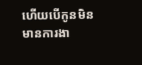ហើយបើកូនមិនមានការងា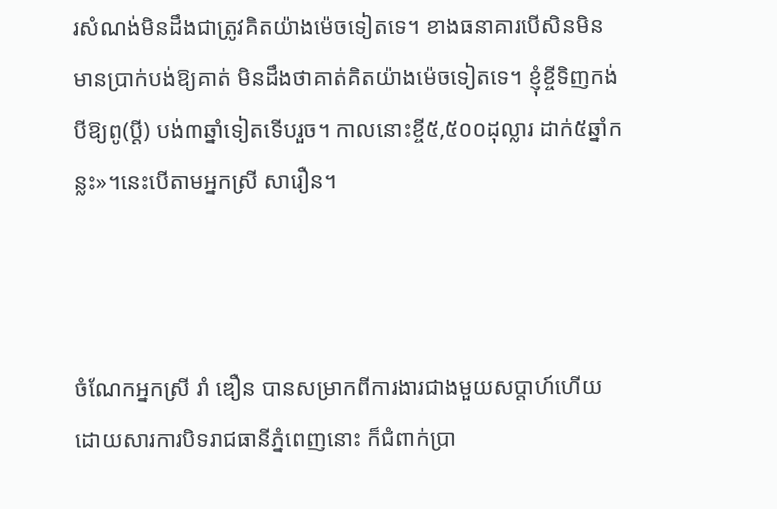រសំណង់មិនដឹងជាត្រូវគិតយ៉ាងម៉េចទៀតទេ។ ខាងធនាគារបើសិនមិនមានប្រាក់បង់ឱ្យគាត់ មិនដឹងថាគាត់គិតយ៉ាងម៉េចទៀតទេ។ ខ្ញុំខ្ចីទិញកង់បីឱ្យពូ(ប្ដី) បង់៣ឆ្នាំទៀតទើបរួច។ កាលនោះខ្ចី៥,៥០០ដុល្លារ ដាក់៥ឆ្នាំកន្លះ»។នេះបើតាមអ្នកស្រី សារឿន។



ចំណែកអ្នកស្រី រាំ ឌឿន បានសម្រាកពីការងារជាងមួយសប្ដាហ៍ហើយ ដោយសារការបិទរាជធានីភ្នំពេញនោះ ក៏ជំពាក់ប្រា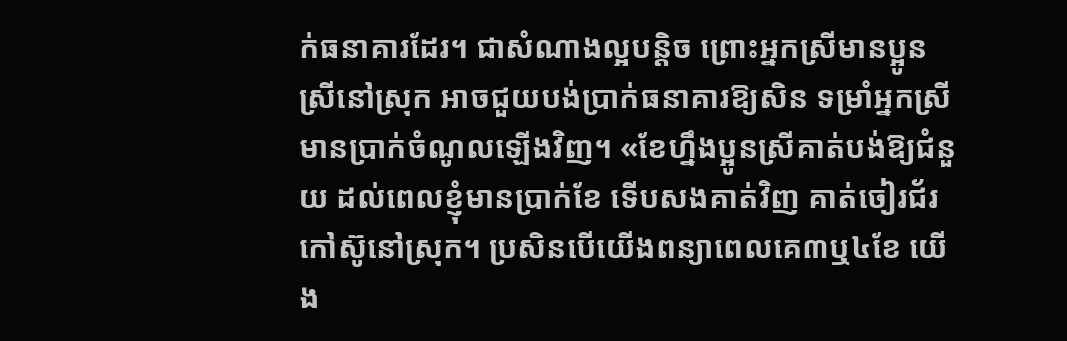ក់ធនាគារដែរ។ ជាសំណាងល្អបន្តិច ព្រោះអ្នកស្រីមានប្អូនស្រីនៅស្រុក អាចជួយបង់ប្រាក់ធនាគារឱ្យសិន ទម្រាំអ្នកស្រីមានប្រាក់ចំណូលឡើងវិញ។ «ខែហ្នឹងប្អូនស្រីគាត់បង់ឱ្យជំនួយ ដល់ពេលខ្ញុំមានប្រាក់ខែ ទើបសងគាត់វិញ គាត់ចៀរជ័រកៅស៊ូនៅស្រុក។ ប្រសិនបើយើងពន្យាពេលគេ៣ឬ៤ខែ យើង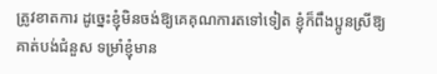ត្រូវខាតការ ដូច្នេះខ្ញុំមិនចង់ឱ្យគេគុណការតទៅទៀត ខ្ញុំក៏ពឹងប្អូនស្រីឱ្យគាត់បង់ជំនួស ទម្រាំខ្ញុំមាន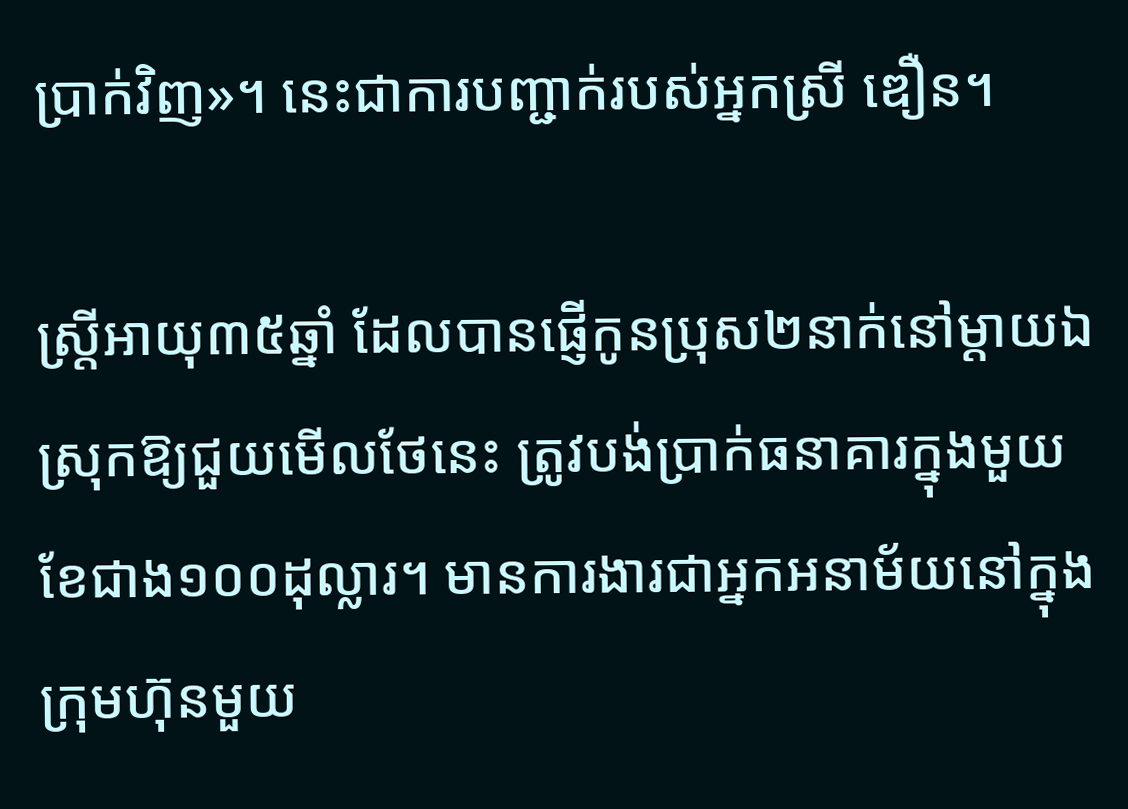ប្រាក់វិញ»។ នេះជាការបញ្ជាក់របស់អ្នកស្រី ឌឿន។

ស្រ្តីអាយុ៣៥ឆ្នាំ ដែលបានផ្ញើកូនប្រុស២នាក់នៅម្ដាយឯស្រុកឱ្យជួយមើលថែនេះ ត្រូវបង់ប្រាក់ធនាគារក្នុងមួយខែជាង១០០ដុល្លារ។ មានការងារជាអ្នកអនាម័យនៅក្នុងក្រុមហ៊ុនមួយ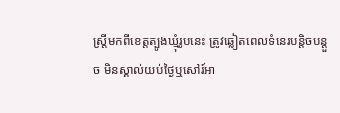ស្ត្រីមកពីខេត្តត្បូងឃ្មុំរូបនេះ ត្រូវឆ្លៀតពេលទំនេរបន្តិចបន្តួច មិនស្គាល់យប់ថ្ងៃឬសៅរ៍អា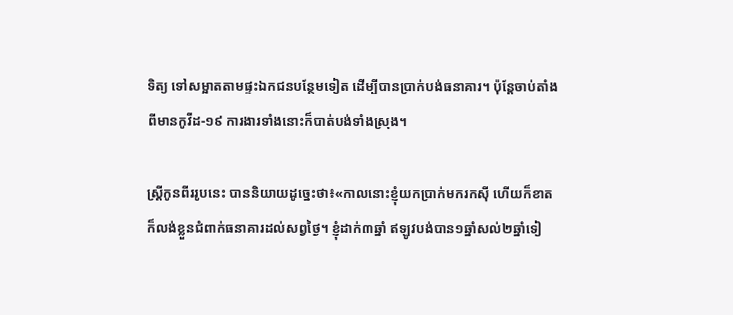ទិត្យ ទៅសម្អាតតាមផ្ទះឯកជនបន្ថែមទៀត ដើម្បីបានប្រាក់បង់ធនាគារ។ ប៉ុន្តែចាប់តាំងពីមានកូវីដ-១៩ ការងារទាំងនោះក៏បាត់បង់ទាំងស្រុង។

ស្ត្រីកូនពីររូបនេះ បាននិយាយដូច្នេះថា៖«កាលនោះខ្ញុំយកប្រាក់មករកស៊ី ហើយក៏ខាត ក៏លង់ខ្លួនជំពាក់ធនាគារដល់សព្វថ្ងៃ។ ខ្ញុំដាក់៣ឆ្នាំ ឥឡូវបង់បាន១ឆ្នាំសល់២ឆ្នាំទៀ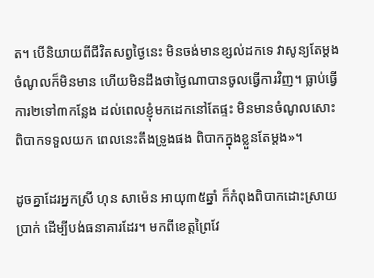ត។ បើនិយាយពីជីវិតសព្វថ្ងៃនេះ មិនចង់មានខ្សល់ដកទេ វាសូន្យតែម្ដង ចំណូលក៏មិនមាន ហើយមិនដឹងថាថ្ងៃណាបានចូលធ្វើការវិញ។ ធ្លាប់ធ្វើការ២ទៅ៣កន្លែង ដល់ពេលខ្ញុំមកដេកនៅតែផ្ទះ មិនមានចំណូលសោះ ពិបាកទទួលយក ពេលនេះតឹងទ្រូងផង ពិបាកក្នុងខ្លួនតែម្ដង»។

ដូចគ្នាដែរអ្នកស្រី ហុន សាម៉េន អាយុ៣៥ឆ្នាំ ក៏កំពុងពិបាកដោះស្រាយប្រាក់ ដើម្បីបង់ធនាគារដែរ។ មកពីខេត្តព្រៃវែ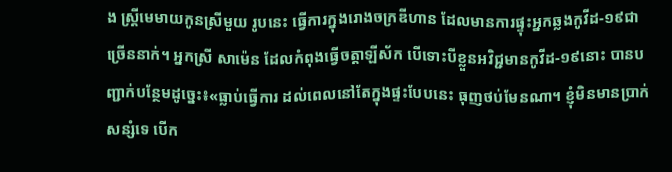ង ស្រ្តីមេមាយកូនស្រីមួយ រូបនេះ ធ្វើការក្នុងរោងចក្រឌីហាន ដែលមានការផ្ទុះអ្នកឆ្លងកូវីដ-១៩ជាច្រើននាក់។ អ្នកស្រី សាម៉េន ដែលកំពុងធ្វើចត្តាឡីស័ក បើទោះបីខ្លួនអវិជ្ជមានកូវីដ-១៩នោះ បានបញ្ជាក់បន្ថែមដូច្នេះ៖«ធ្លាប់ធ្វើការ ដល់ពេលនៅតែក្នុងផ្ទះបែបនេះ ធុញថប់មែនណា។ ខ្ញុំមិនមានប្រាក់សន្សំទេ បើក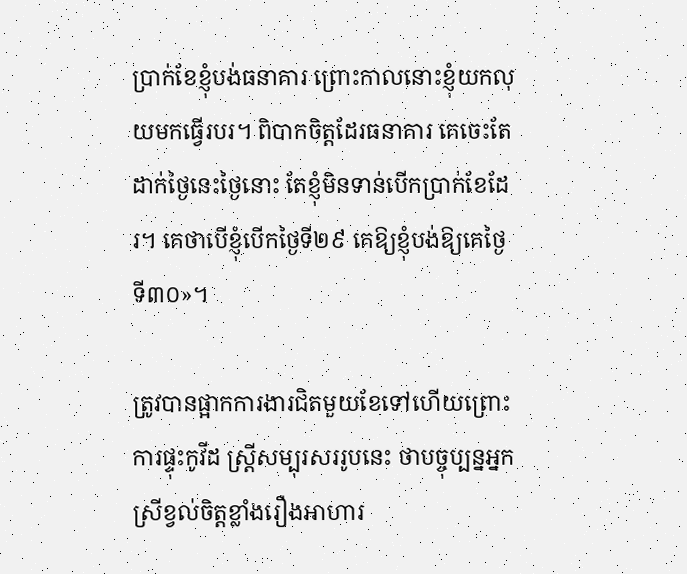ប្រាក់ខែខ្ញុំបង់ធនាគារ ព្រោះកាលនោះខ្ញុំយកលុយមកធ្វើរបរ។ ពិបាកចិត្តដែរធនាគារ គេចេះតែដាក់ថ្ងៃនេះថ្ងៃនោះ តែខ្ញុំមិនទាន់បើកប្រាក់ខែដែរ។ គេថាបើខ្ញុំបើកថ្ងៃទី២៩ គេឱ្យខ្ញុំបង់ឱ្យគេថ្ងៃទី៣០»។

ត្រូវបានផ្អាកការងារជិតមួយខែទៅហើយព្រោះការផ្ទុះកូវីដ ស្ត្រីសម្បុរសររូបនេះ ថាបច្ចុប្បន្នអ្នកស្រីខ្វល់ចិត្តខ្លាំងរឿងអាហារ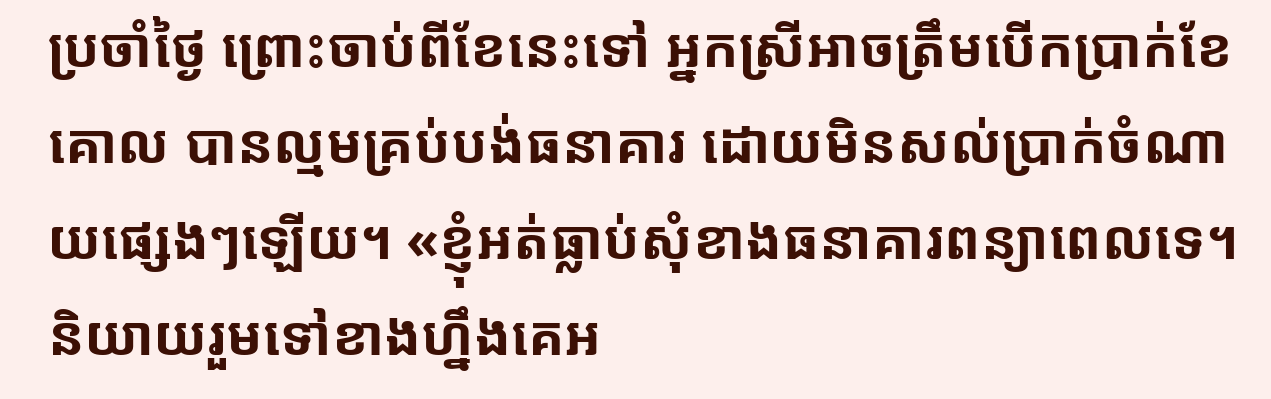ប្រចាំថ្ងៃ ព្រោះចាប់ពីខែនេះទៅ អ្នកស្រីអាចត្រឹមបើកប្រាក់ខែគោល បានល្មមគ្រប់បង់ធនាគារ ដោយមិនសល់ប្រាក់ចំណាយផ្សេងៗឡើយ។ «ខ្ញុំអត់ធ្លាប់សុំខាងធនាគារពន្យាពេលទេ។ និយាយរួមទៅខាងហ្នឹងគេអ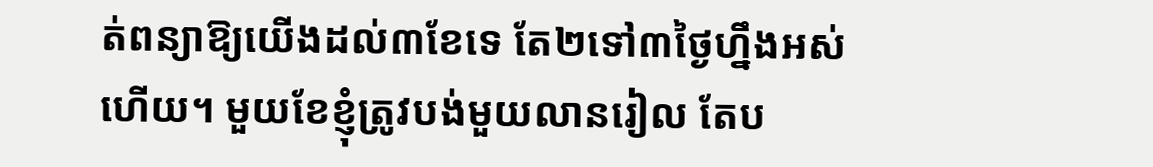ត់ពន្យាឱ្យយើងដល់៣ខែទេ តែ២ទៅ៣ថ្ងៃហ្នឹងអស់ហើយ។ មួយខែខ្ញុំត្រូវបង់មួយលានរៀល តែប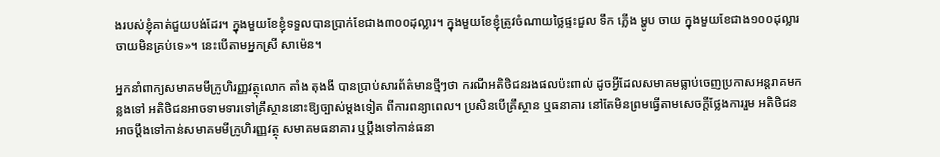ងរបស់ខ្ញុំគាត់ជួយបង់ដែរ។ ក្នុងមួយខែខ្ញុំទទួលបានប្រាក់ខែជាង៣០០ដុល្លារ។ ក្នុងមួយខែខ្ញុំត្រូវចំណាយថ្លៃផ្ទះជួល ទឹក ភ្លើង ម្ហូប ចាយ ក្នុងមួយខែជាង១០០ដុល្លារ ចាយមិនគ្រប់ទេ»។ នេះបើតាមអ្នកស្រី សាម៉េន។

អ្នកនាំពាក្យសមាគមមីក្រូហិរញ្ញវត្ថុលោក តាំង តុងងី បានប្រាប់សារព័ត៌មានថ្មីៗថា ករណីអតិថិជនរងផលប៉ះពាល់ ដូចអ្វីដែលសមាគមធ្លាប់ចេញប្រកាសអន្តរាគមកន្លងទៅ អតិថិជនអាចទាមទារទៅគ្រឹស្ថាននោះឱ្យច្បាស់ម្ដងទៀត ពីការពន្យាពេល។ ប្រសិនបើគ្រឹស្ថាន ឬធនាគារ នៅតែមិនព្រមធ្វើតាមសេចក្ដីថ្លែងការរួម អតិថិជនអាចប្ដឹងទៅកាន់សមាគមមីក្រូហិរញ្ញវត្ថុ សមាគមធនាគារ ឬប្ដឹងទៅកាន់ធនា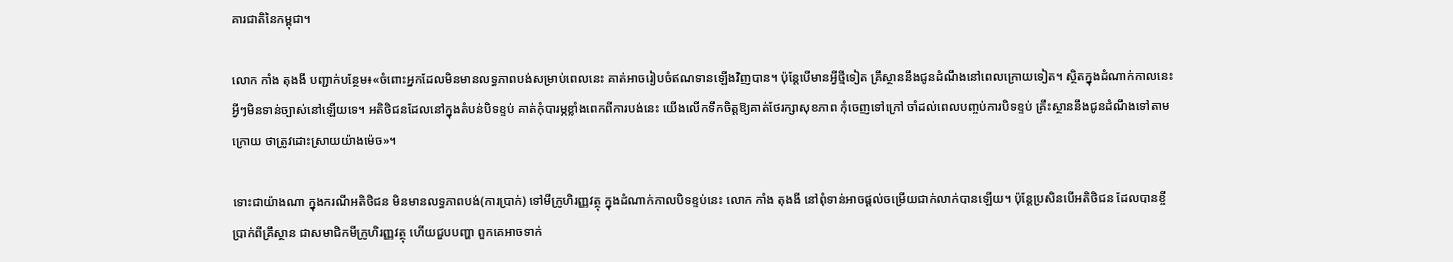គារជាតិនៃកម្ពុជា។

លោក កាំង តុងងី បញ្ជាក់បន្ថែម៖«ចំពោះអ្នកដែលមិនមានលទ្ធភាពបង់សម្រាប់ពេលនេះ គាត់អាចរៀបចំឥណទានឡើងវិញបាន។ ប៉ុន្តែបើមានអ្វីថ្មីទៀត គ្រឹស្ថាននឹងជូនដំណឹងនៅពេលក្រោយទៀត។ ស្ថិតក្នុងដំណាក់កាលនេះ អ្វីៗមិនទាន់ច្បាស់នៅឡើយទេ។ អតិថិជនដែលនៅក្នុងតំបន់បិទខ្ទប់ គាត់កុំបារម្ភខ្លាំងពេកពីការបង់នេះ យើងលើកទឹកចិត្តឱ្យគាត់ថែរក្សាសុខភាព កុំចេញទៅក្រៅ ចាំដល់ពេលបញ្ចប់ការបិទខ្ទប់ គ្រឹះស្ថាននឹងជូនដំណឹងទៅតាមក្រោយ ថាត្រូវដោះស្រាយយ៉ាងម៉េច»។

ទោះជាយ៉ាងណា ក្នុងករណីអតិថិជន មិនមានលទ្ធភាពបង់(ការប្រាក់) ទៅមីក្រូហិរញ្ញវត្ថុ ក្នុងដំណាក់កាលបិទខ្ទប់នេះ លោក កាំង តុងងី នៅពុំទាន់អាចផ្ដល់ចម្រើយជាក់លាក់បានឡើយ។ ប៉ុន្តែប្រសិនបើអតិថិជន ដែលបានខ្ចីប្រាក់ពីគ្រឹស្ថាន ជាសមាជិកមីក្រូហិរញ្ញវត្ថុ ហើយជួបបញ្ហា ពួកគេអាចទាក់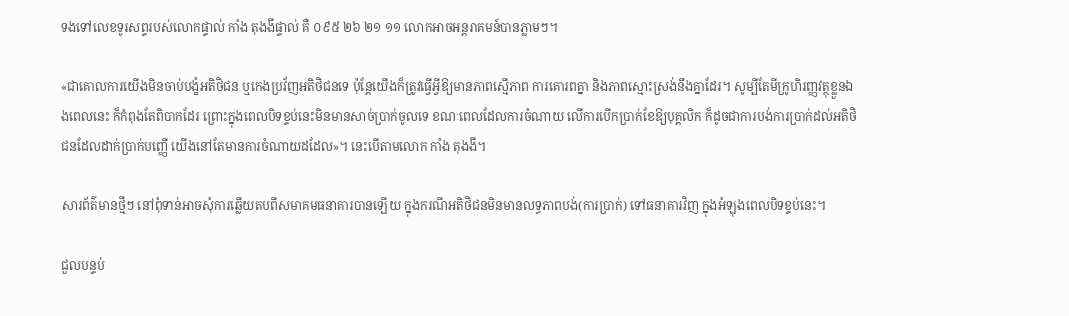ទងទៅលេខទូរសព្ទរបស់លោកផ្ទាល់ កាំង តុងងីផ្ទាល់ គឺ ០៩៥ ២៦ ២១ ១១ លោកអាចអន្តរាគមន៍បានភ្លាមៗ។

«ជាគោលការយើងមិនចាប់បង្ខំអតិថិជន ឬកេងប្រវ័ញអតិថិជនទេ ប៉ុន្តែយើងក៏ត្រូវធ្វើអ្វីឱ្យមានភាពស្មើភាព ការគោរពគ្នា និងភាពស្មោះស្រង់នឹងគ្នាដែរ។ សូម្បីតែមីក្រូហិរញ្ញវត្ថុខ្លួនឯងពេលនេះ ក៏កំពុងតែពិបាកដែរ ព្រោះក្នុងពេលបិទខ្ទប់នេះមិនមានសាច់ប្រាក់ចូលទេ ខណៈពេលដែលការចំណាយ លើការបើកប្រាក់ខែឱ្យបុគ្គលិក ក៏ដូចជាការបង់ការប្រាក់ដល់អតិថិជនដែលដាក់ប្រាក់បញ្ញើ យើងនៅតែមានការចំណាយដដែល»។ នេះបើតាមលោក កាំង តុងងី។

សារព័ត៌មានថ្មីៗ នៅពុំទាន់អាចសុំការឆ្លើយតបពីសមាគមធនាគារបានឡើយ ក្នុងករណីអតិថិជនមិនមានលទ្ធភាពបង់(ការប្រាក់) ទៅធនាគារវិញ ក្នុងអំឡុងពេលបិទខ្ទប់នេះ។

ជួលបន្ទប់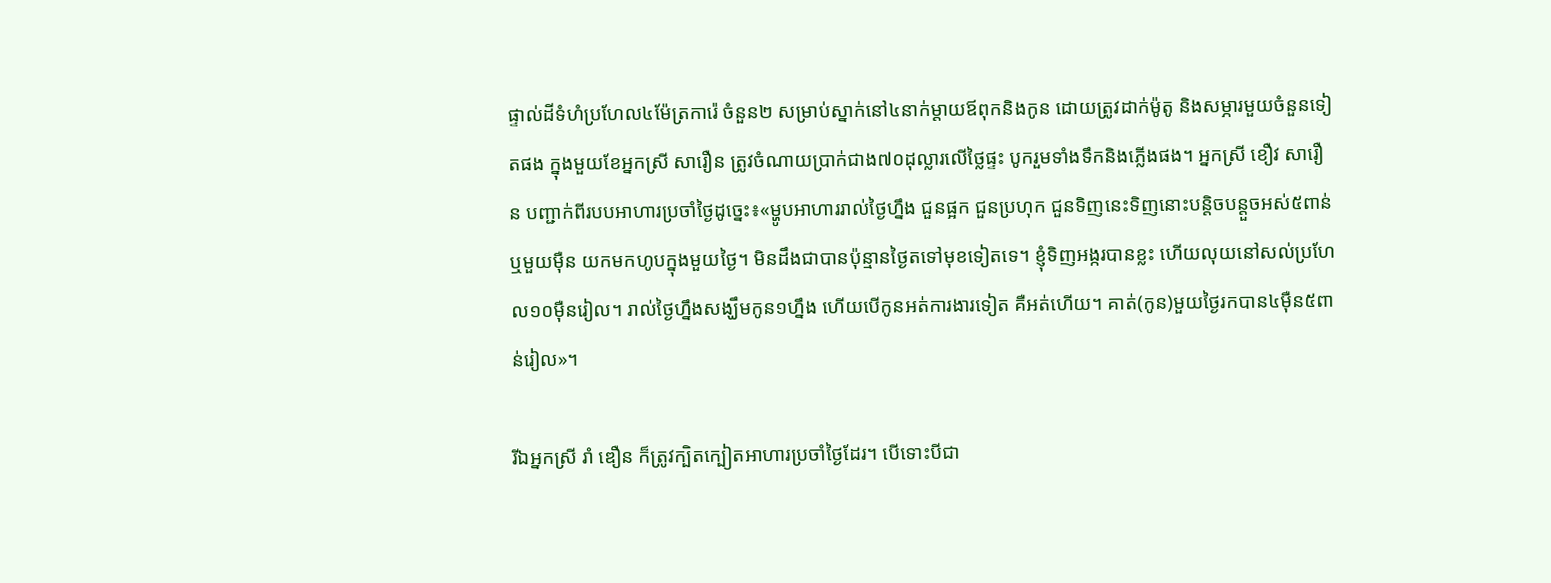ផ្ទាល់ដីទំហំប្រហែល៤ម៉ែត្រការ៉េ ចំនួន២ សម្រាប់ស្នាក់នៅ៤នាក់ម្ដាយឪពុកនិងកូន ដោយត្រូវដាក់ម៉ូតូ និងសម្ភារមួយចំនួនទៀតផង ក្នុងមួយខែអ្នកស្រី សារឿន ត្រូវចំណាយប្រាក់ជាង៧០ដុល្លារលើថ្លៃផ្ទះ បូករួមទាំងទឹកនិងភ្លើងផង។ អ្នកស្រី ខឿវ សារឿន បញ្ជាក់ពីរបបអាហារប្រចាំថ្ងៃដូច្នេះ៖«ម្ហូបអាហាររាល់ថ្ងៃហ្នឹង ជួនផ្អក ជួនប្រហុក ជួនទិញនេះទិញនោះបន្តិចបន្តួចអស់៥ពាន់ ឬមួយម៉ឺន យកមកហូបក្នុងមួយថ្ងៃ។ មិនដឹងជាបានប៉ុន្មានថ្ងៃតទៅមុខទៀតទេ។ ខ្ញុំទិញអង្ករបានខ្លះ ហើយលុយនៅសល់ប្រហែល១០ម៉ឺនរៀល។ រាល់ថ្ងៃហ្នឹងសង្ឃឹមកូន១ហ្នឹង ហើយបើកូនអត់ការងារទៀត គឺអត់ហើយ។ គាត់(កូន)មួយថ្ងៃរកបាន៤ម៉ឺន៥ពាន់រៀល»។

រីឯអ្នកស្រី រាំ ឌឿន ក៏ត្រូវក្បិតក្បៀតអាហារប្រចាំថ្ងៃដែរ។ បើទោះបីជា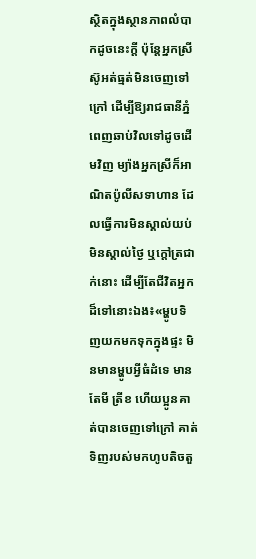ស្ថិតក្នុងស្ថានភាពលំបាកដូចនេះក្ដី ប៉ុន្តែអ្នកស្រី ស៊ូអត់ធ្មត់មិនចេញទៅក្រៅ ដើម្បីឱ្យរាជធានីភ្នំពេញឆាប់វិលទៅដូចដើមវិញ ម្យ៉ាងអ្នកស្រីក៏អាណិតប៉ូលីសទាហាន ដែលធ្វើការមិនស្គាល់យប់មិនស្គាល់ថ្ងៃ ឬក្ដៅត្រជាក់នោះ ដើម្បីតែជីវិតអ្នកដ៏ទៅនោះឯង៖«ម្ហូបទិញយកមកទុកក្នុងផ្ទះ មិនមានម្ហូបអ្វីធំដំទេ មានតែមី ត្រីខ ហើយប្អូនគាត់បានចេញទៅក្រៅ គាត់ទិញរបស់មកហូបតិចតួ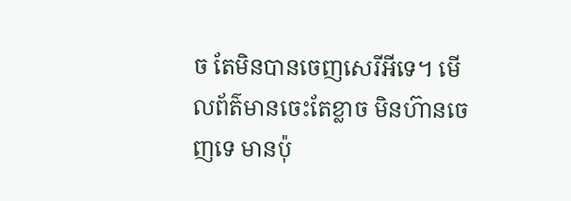ច តែមិនបានចេញសេរីអីទេ។ មើលព័ត៌មានចេះតែខ្លាច មិនហ៊ានចេញទេ មានប៉ុ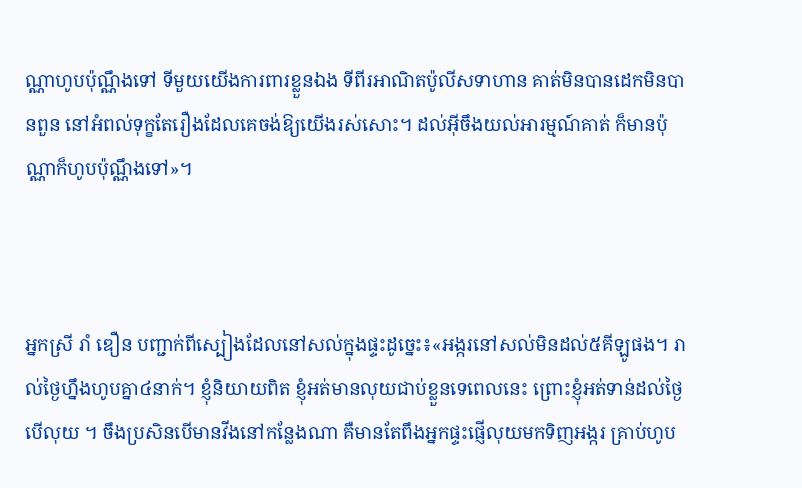ណ្ណាហូបប៉ុណ្ណឹងទៅ ទីមួយយើងការពារខ្លួនឯង ទីពីរអាណិតប៉ូលីសទាហាន គាត់មិនបានដេកមិនបានពួន នៅអំពល់ទុក្ខតែរឿងដែលគេចង់ឱ្យយើងរស់សោះ។ ដល់អ៊ីចឹងយល់អារម្មណ៍គាត់ ក៏មានប៉ុណ្ណាក៏ហូបប៉ុណ្ណឹងទៅ»។



អ្នកស្រី រាំ ឌឿន បញ្ជាក់ពីស្បៀងដែលនៅសល់ក្នុងផ្ទះដូច្នេះ៖«អង្ករនៅសល់មិនដល់៥គីឡូផង។ រាល់ថ្ងៃហ្នឹងហូបគ្នា៤នាក់។ ខ្ញុំនិយាយពិត ខ្ញុំអត់មានលុយជាប់ខ្លួនទេពេលនេះ ព្រោះខ្ញុំអត់ទាន់ដល់ថ្ងៃបើលុយ ។ ចឹងប្រសិនបើមានវីងនៅកន្លែងណា គឺមានតែពឹងអ្នកផ្ទះផ្ញើលុយមកទិញអង្ករ គ្រាប់ហូប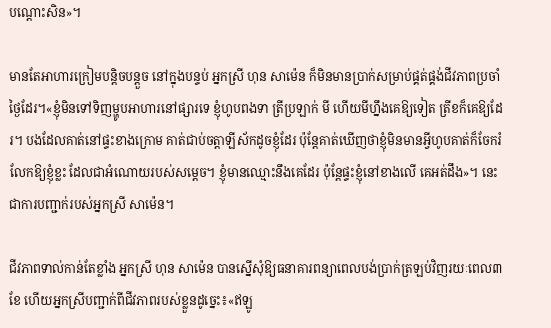បណ្ដោះសិន»។

មានតែអាហារក្រៀមបន្តិចបន្តួច នៅក្នុងបន្ទប់ អ្នកស្រី ហុន សាម៉េន ក៏មិនមានប្រាក់សម្រាប់ផ្គត់ផ្គង់ជីវភាពប្រចាំថ្ងៃដែរ។«ខ្ញុំមិនទៅទិញម្ហូបអាហារនៅផ្សារទេ ខ្ញុំហូបពងទា ត្រីប្រឡាក់ មី ហើយមីហ្នឹងគេឱ្យទៀត ត្រីខក៏គេឱ្យដែរ។ បងដែលគាត់នៅផ្ទះខាងក្រោម គាត់ជាប់ចត្តាឡីស័កដូចខ្ញុំដែរ ប៉ុន្តែគាត់ឃើញថាខ្ញុំមិនមានអ្វីហូបគាត់ក៏ចែករំលែកឱ្យខ្ញុំខ្លះ ដែលជាអំណោយរបស់សម្ដេច។ ខ្ញុំមានឈ្មោះនឹងគេដែរ ប៉ុន្តែផ្ទះខ្ញុំនៅខាងលើ គេអត់ដឹង»។ នេះជាការបញ្ជាក់របស់អ្នកស្រី សាម៉េន។

ជីវភាពទាល់កាន់តែខ្លាំង អ្នកស្រី ហុន សាម៉េន បានស្នើសុំឱ្យធនាគារពន្យាពេលបង់ប្រាក់ត្រឡប់វិញរយៈពេល៣ខែ ហើយអ្នកស្រីបញ្ជាក់ពីជីវភាពរបស់ខ្លួនដូច្នេះ៖«ឥឡូ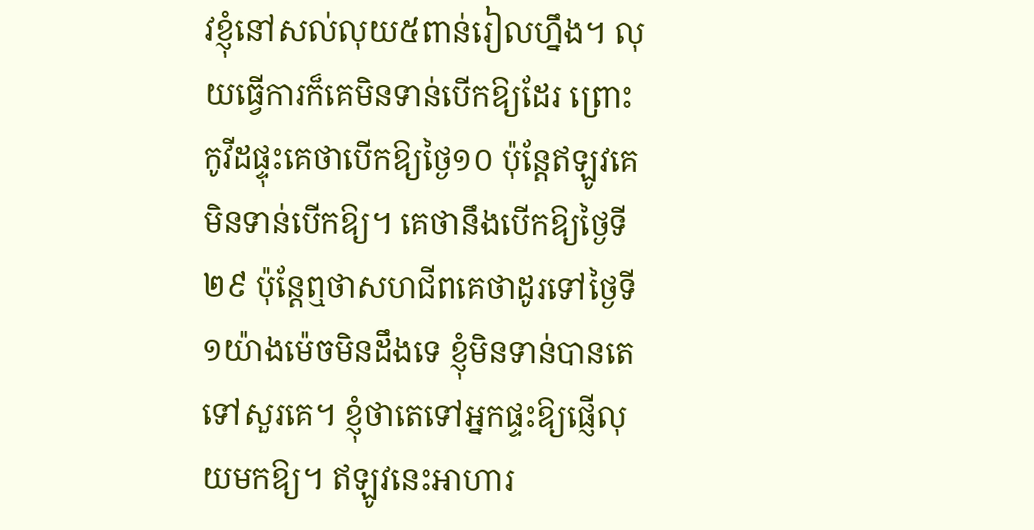វខ្ញុំនៅសល់លុយ៥ពាន់រៀលហ្នឹង។ លុយធ្វើការក៏គេមិនទាន់បើកឱ្យដែរ ព្រោះកូវីដផ្ទុះគេថាបើកឱ្យថ្ងៃ១០ ប៉ុន្តែឥឡូវគេមិនទាន់បើកឱ្យ។ គេថានឹងបើកឱ្យថ្ងៃទី២៩ ប៉ុន្តែឮថាសហជីពគេថាដូរទៅថ្ងៃទី១យ៉ាងម៉េចមិនដឹងទេ ខ្ញុំមិនទាន់បានតេទៅសួរគេ។ ខ្ញុំថាតេទៅអ្នកផ្ទះឱ្យផ្ញើលុយមកឱ្យ។ ឥឡូវនេះអាហារ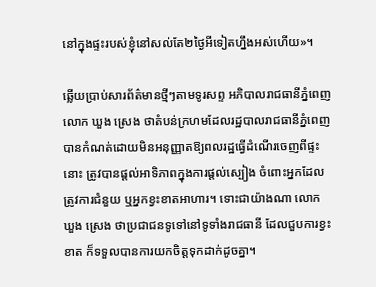នៅក្នុងផ្ទះរបស់ខ្ញុំនៅសល់តែ២ថ្ងៃអីទៀតហ្នឹងអស់ហើយ»។

ឆ្លើយប្រាប់សារព័ត៌មានថ្មីៗតាមទូរសព្ទ អភិបាលរាជធានីភ្នំពេញលោក ឃួង ស្រេង ថាតំបន់ក្រហមដែលរដ្ឋបាលរាជធានីភ្នំពេញ បានកំណត់ដោយមិនអនុញ្ញាតឱ្យពលរដ្ឋធ្វើដំណើរចេញពីផ្ទះនោះ ត្រូវបានផ្ដល់អាទិភាពក្នុងការផ្ដល់ស្បៀង ចំពោះអ្នកដែលត្រូវការជំនួយ ឬអ្នកខ្វះខាតអាហារ។ ទោះជាយ៉ាងណា លោក ឃួង ស្រេង ថាប្រជាជនទូទៅនៅទូទាំងរាជធានី ដែលជួបការខ្វះខាត ក៏ទទួលបានការយកចិត្តទុកដាក់ដូចគ្នា។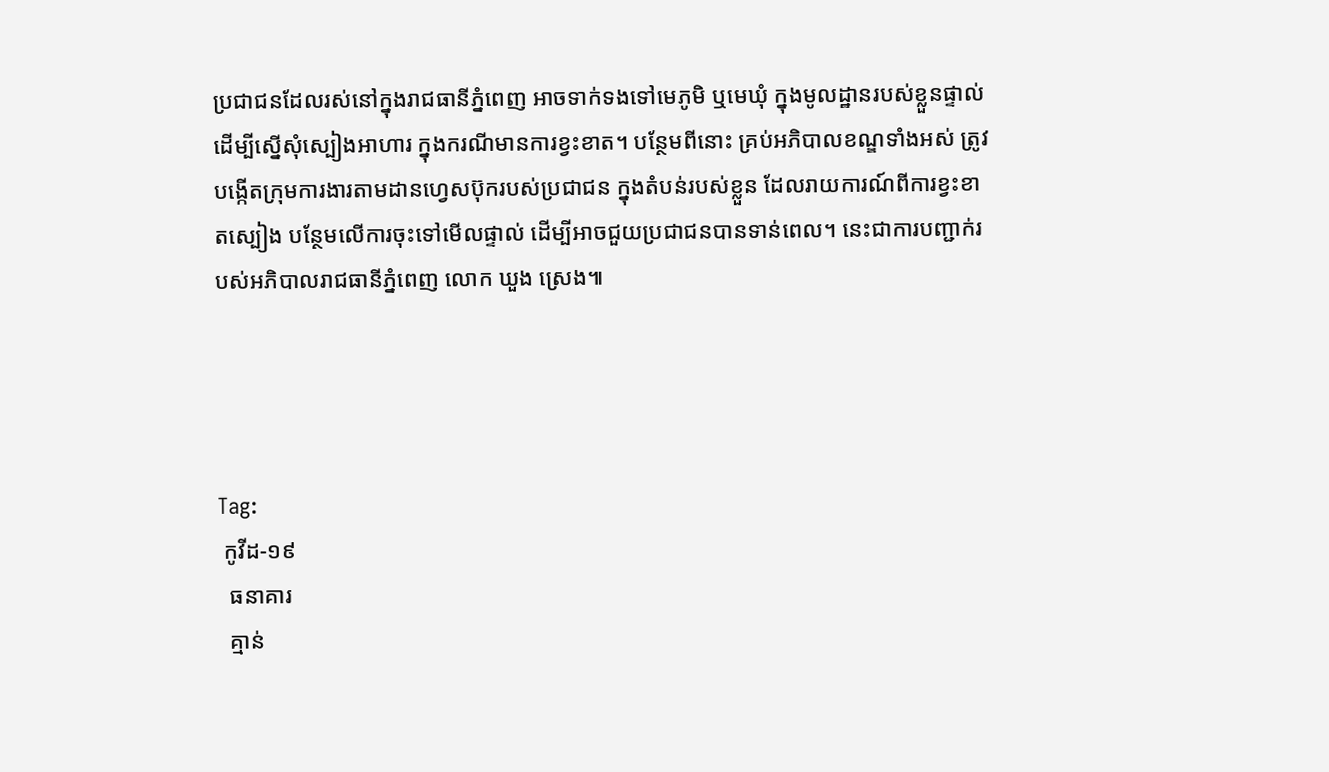ប្រជាជនដែលរស់នៅក្នុងរាជធានីភ្នំពេញ អាចទាក់ទងទៅមេភូមិ ឬមេឃុំ ក្នុងមូលដ្ឋានរបស់ខ្លួនផ្ទាល់ ដើម្បីស្នើសុំស្បៀងអាហារ ក្នុងករណីមានការខ្វះខាត។ បន្ថែមពីនោះ គ្រប់អភិបាលខណ្ឌទាំងអស់ ត្រូវបង្កើតក្រុមការងារតាមដានហ្វេសប៊ុករបស់ប្រជាជន ក្នុងតំបន់របស់ខ្លួន ដែលរាយការណ៍ពីការខ្វះខាតស្បៀង បន្ថែមលើការចុះទៅមើលផ្ទាល់ ដើម្បីអាចជួយប្រជាជនបានទាន់ពេល។ នេះជាការបញ្ជាក់របស់អភិបាលរាជធានីភ្នំពេញ លោក ឃួង ស្រេង៕




Tag:
 កូវីដ-១៩
  ធនាគារ
  គ្មាន់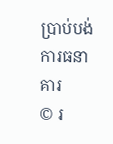ប្រាប់បង់ការធនាគារ
© រ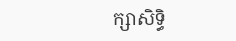ក្សាសិទ្ធិ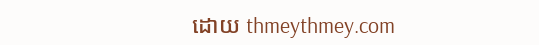ដោយ thmeythmey.com